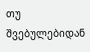თუ შვებულებიდან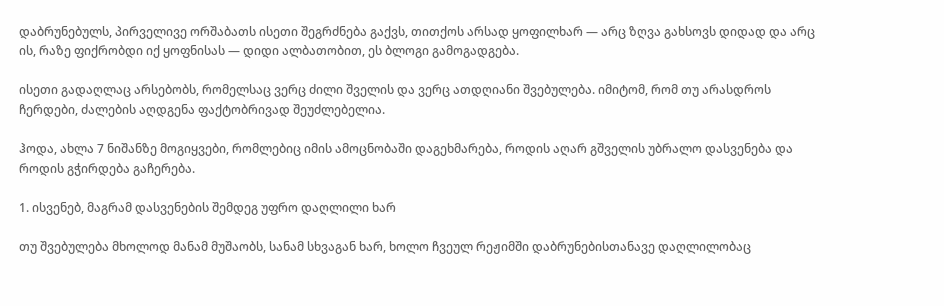დაბრუნებულს, პირველივე ორშაბათს ისეთი შეგრძნება გაქვს, თითქოს არსად ყოფილხარ — არც ზღვა გახსოვს დიდად და არც ის, რაზე ფიქრობდი იქ ყოფნისას — დიდი ალბათობით, ეს ბლოგი გამოგადგება.

ისეთი გადაღლაც არსებობს, რომელსაც ვერც ძილი შველის და ვერც ათდღიანი შვებულება. იმიტომ, რომ თუ არასდროს ჩერდები, ძალების აღდგენა ფაქტობრივად შეუძლებელია.

ჰოდა, ახლა 7 ნიშანზე მოგიყვები, რომლებიც იმის ამოცნობაში დაგეხმარება, როდის აღარ გშველის უბრალო დასვენება და როდის გჭირდება გაჩერება.

1. ისვენებ, მაგრამ დასვენების შემდეგ უფრო დაღლილი ხარ

თუ შვებულება მხოლოდ მანამ მუშაობს, სანამ სხვაგან ხარ, ხოლო ჩვეულ რეჟიმში დაბრუნებისთანავე დაღლილობაც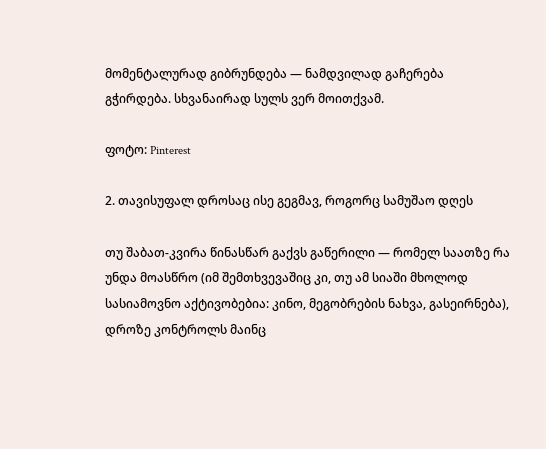მომენტალურად გიბრუნდება — ნამდვილად გაჩერება გჭირდება. სხვანაირად სულს ვერ მოითქვამ.

ფოტო: Pinterest

2. თავისუფალ დროსაც ისე გეგმავ, როგორც სამუშაო დღეს

თუ შაბათ-კვირა წინასწარ გაქვს გაწერილი — რომელ საათზე რა უნდა მოასწრო (იმ შემთხვევაშიც კი, თუ ამ სიაში მხოლოდ სასიამოვნო აქტივობებია: კინო, მეგობრების ნახვა, გასეირნება), დროზე კონტროლს მაინც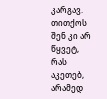კარგავ. თითქოს შენ კი არ წყვეტ, რას აკეთებ, არამედ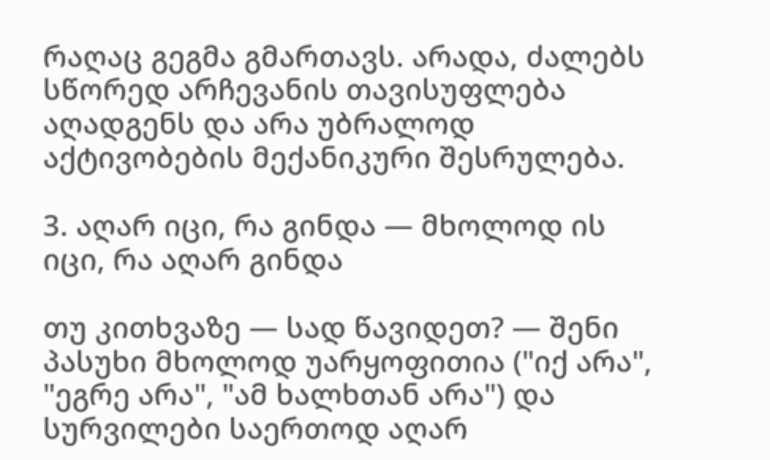რაღაც გეგმა გმართავს. არადა, ძალებს სწორედ არჩევანის თავისუფლება აღადგენს და არა უბრალოდ აქტივობების მექანიკური შესრულება.

3. აღარ იცი, რა გინდა — მხოლოდ ის იცი, რა აღარ გინდა

თუ კითხვაზე — სად წავიდეთ? — შენი პასუხი მხოლოდ უარყოფითია ("იქ არა", "ეგრე არა", "ამ ხალხთან არა") და სურვილები საერთოდ აღარ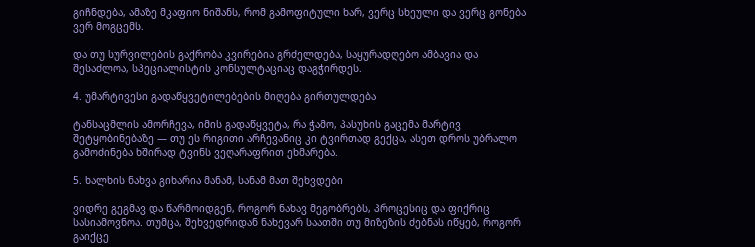გიჩნდება, ამაზე მკაფიო ნიშანს, რომ გამოფიტული ხარ, ვერც სხეული და ვერც გონება ვერ მოგცემს.

და თუ სურვილების გაქრობა კვირებია გრძელდება, საყურადღებო ამბავია და შესაძლოა, სპეციალისტის კონსულტაციაც დაგჭირდეს.

4. უმარტივესი გადაწყვეტილებების მიღება გირთულდება

ტანსაცმლის ამორჩევა, იმის გადაწყვეტა, რა ჭამო, პასუხის გაცემა მარტივ შეტყობინებაზე — თუ ეს რიგითი არჩევანიც კი ტვირთად გექცა, ასეთ დროს უბრალო გამოძინება ხშირად ტვინს ვეღარაფრით ეხმარება.

5. ხალხის ნახვა გიხარია მანამ, სანამ მათ შეხვდები

ვიდრე გეგმავ და წარმოიდგენ, როგორ ნახავ მეგობრებს, პროცესიც და ფიქრიც სასიამოვნოა. თუმცა, შეხვედრიდან ნახევარ საათში თუ მიზეზის ძებნას იწყებ, როგორ გაიქცე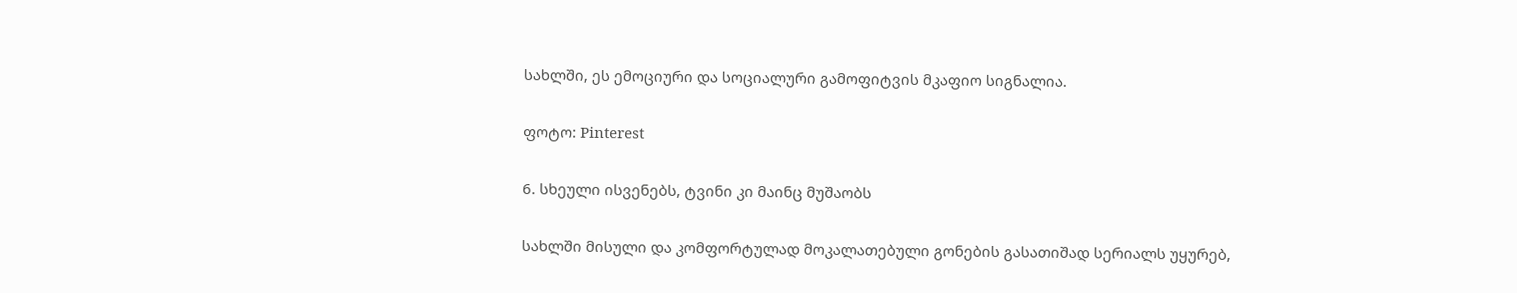სახლში, ეს ემოციური და სოციალური გამოფიტვის მკაფიო სიგნალია.

ფოტო: Pinterest

6. სხეული ისვენებს, ტვინი კი მაინც მუშაობს

სახლში მისული და კომფორტულად მოკალათებული გონების გასათიშად სერიალს უყურებ,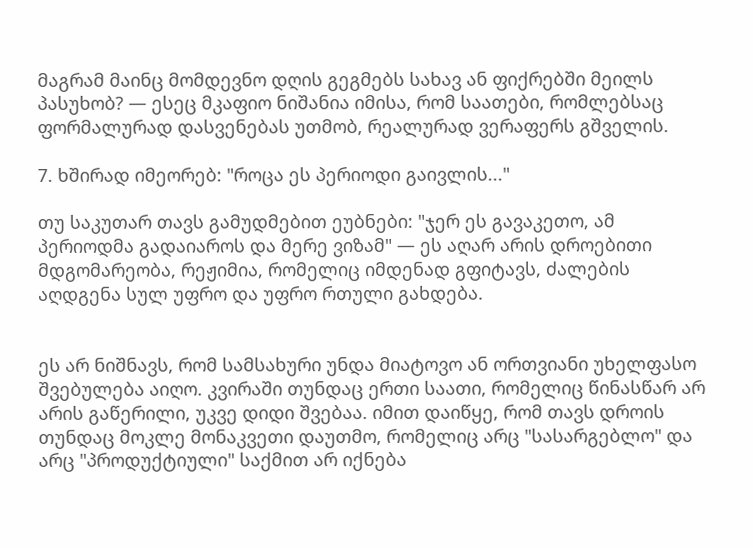მაგრამ მაინც მომდევნო დღის გეგმებს სახავ ან ფიქრებში მეილს პასუხობ? — ესეც მკაფიო ნიშანია იმისა, რომ საათები, რომლებსაც ფორმალურად დასვენებას უთმობ, რეალურად ვერაფერს გშველის.

7. ხშირად იმეორებ: "როცა ეს პერიოდი გაივლის..."

თუ საკუთარ თავს გამუდმებით ეუბნები: "ჯერ ეს გავაკეთო, ამ პერიოდმა გადაიაროს და მერე ვიზამ" — ეს აღარ არის დროებითი მდგომარეობა, რეჟიმია, რომელიც იმდენად გფიტავს, ძალების აღდგენა სულ უფრო და უფრო რთული გახდება.


ეს არ ნიშნავს, რომ სამსახური უნდა მიატოვო ან ორთვიანი უხელფასო შვებულება აიღო. კვირაში თუნდაც ერთი საათი, რომელიც წინასწარ არ არის გაწერილი, უკვე დიდი შვებაა. იმით დაიწყე, რომ თავს დროის თუნდაც მოკლე მონაკვეთი დაუთმო, რომელიც არც "სასარგებლო" და არც "პროდუქტიული" საქმით არ იქნება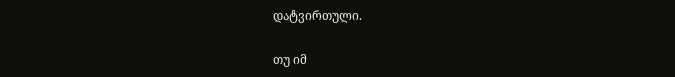დატვირთული.

თუ იმ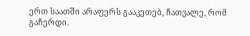ერთ საათში არაფერს გააკეთებ, ჩათვალე, რომ გაჩერდი.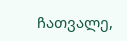ჩათვალე,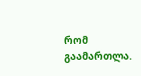რომ გაამართლა.